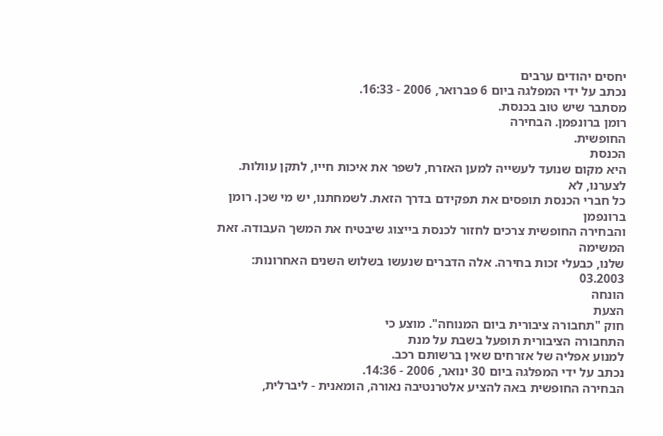יחסים יהודים ערבים
נכתב על ידי המפלגה ביום 6 פברואר, 2006 - 16:33.
מסתבר שיש טוב בכנסת.
רומן ברונפמן. הבחירה
החופשית.
הכנסת
היא מקום שנועד לעשייה למען האזרח, לשפר את איכות חייו, לתקן עוולות.
לצערנו, לא
כל חברי הכנסת תופסים את תפקידם בדרך הזאת. לשמחתנו, יש מי שכן. רומן
ברונפמן
והבחירה החופשית צרכים לחזור לכנסת בייצוג שיבטיח את המשך העבודה. זאת
המשימה
שלנו, כבעלי זכות בחירה. אלה הדברים שנעשו בשלוש השנים האחרונות:
03.2003
הונחה
הצעת
חוק "תחבורה ציבורית ביום המנוחה". מוצע כי
התחבורה הציבורית תופעל בשבת על מנת
למנוע אפליה של אזרחים שאין ברשותם רכב.
נכתב על ידי המפלגה ביום 30 ינואר, 2006 - 14:36.
הבחירה החופשית באה להציע אלטרנטיבה נאורה, הומאנית - ליברלית,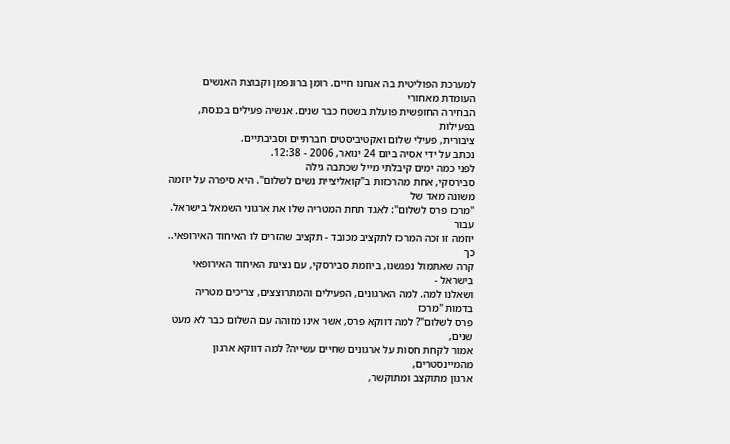למערכת הפוליטית בה אנחנו חיים. רומן ברונפמן וקבוצת האנשים העומדת מאחורי
הבחירה החופשית פועלת בשטח כבר שנים. אנשיה פעילים בכנסת, בפעילות
ציבורית, פעילי שלום ואקטיביסטים חברתיים וסביבתיים.
נכתב על ידי אסיה ביום 24 ינואר, 2006 - 12:38.
לפני כמה ימים קיבלתי מייל שכתבה גילה
סבירסקי, אחת מהרכזות ב"קואליציית נשים לשלום". היא סיפרה על יוזמה משונה מאד של
"מרכז פרס לשלום": לאגד תחת המטריה שלו את ארגוני השמאל בישראל. עבור
יוזמה זו זכה המרכז לתקציב מכובד - תקציב שהזרים לו האיחוד האירופאי.. כך
קרה שאתמול נפגשנו, ביוזמת סבירסקי, עם נציגת האיחוד האירופאי בישראל -
ושאלנו למה. למה הארגונים, הפעילים והמתרוצצים, צריכים מטריה בדמות "מרכז
פרס לשלום"? למה דווקא פרס, אשר אינו מזוהה עם השלום כבר לא מעט שנים,
אמור לקחת חסות על ארגונים שחיים עשייה? למה דווקא ארגון מהמיינסטרים,
ארגון מתוקצב ומתוקשר,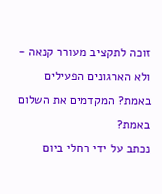זוכה לתקציב מעורר קנאה - ולא הארגונים הפעילים
באמת? המקדמים את השלום באמת?
נכתב על ידי רחלי ביום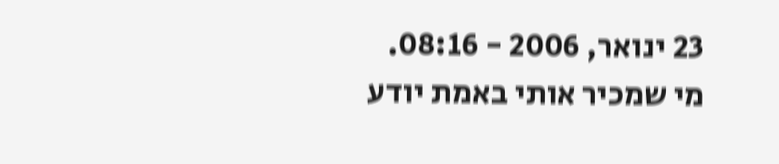23 ינואר, 2006 - 08:16.
מי שמכיר אותי באמת יודע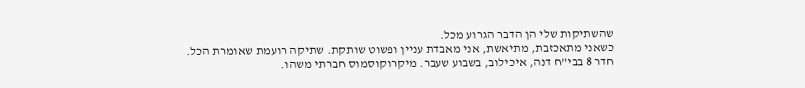שהשתיקות שלי הן הדבר הגרוע מכל.
כשאני מתאכזבת, מתיאשת, אני מאבדת עניין ופשוט שותקת. שתיקה רועמת שאומרת הכל.
חדר 8 בבי"ח דנה, איכילוב, בשבוע שעבר. מיקרוקוסמוס חברתי משהו.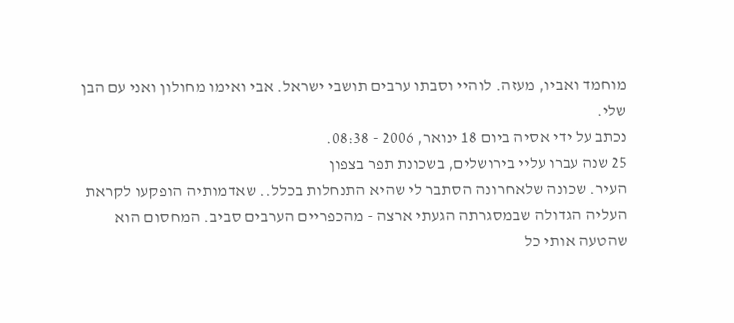מוחמד ואביו, מעזה. לוהיי וסבתו ערבים תושבי ישראל. אבי ואימו מחולון ואני עם הבן שלי.
נכתב על ידי אסיה ביום 18 ינואר, 2006 - 08:38.
25 שנה עברו עליי בירושלים, בשכונת תפר בצפון
העיר. שכונה שלאחרונה הסתבר לי שהיא התנחלות בכלל.. שאדמותיה הופקעו לקראת
העליה הגדולה שבמסגרתה הגעתי ארצה - מהכפריים הערבים סביב. המחסום הוא
שהטעה אותי כל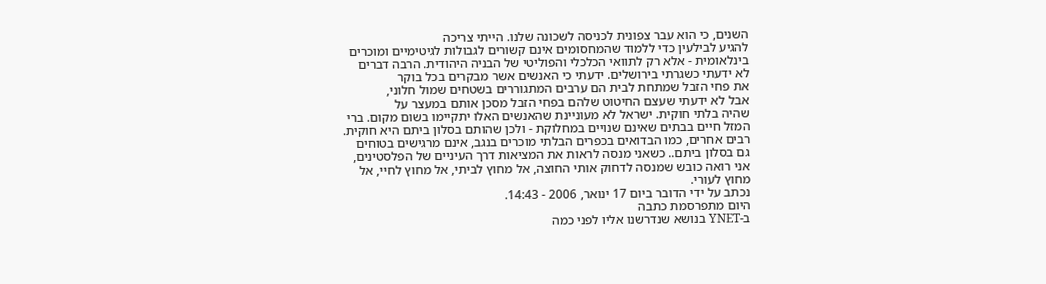השנים, כי הוא עבר צפונית לכניסה לשכונה שלנו. הייתי צריכה
להגיע לבילעין כדי ללמוד שהמחסומים אינם קשורים לגבולות לגיטימיים ומוכרים
בינלאומית - אלא רק לתוואי הכלכלי והפוליטי של הבניה היהודית. הרבה דברים
לא ידעתי כשגרתי בירושלים. ידעתי כי האנשים אשר מבקרים בכל בוקר
את פחי הזבל שמתחת לבית הם ערבים המתגוררים בשטחים שמול חלוני,
אבל לא ידעתי שעצם החיטוט שלהם בפחי הזבל מסכן אותם במעצר על
שהיה בלתי חוקית. ישראל לא מעוניינת שהאנשים האלו יתקיימו בשום מקום. ברי
המזל חיים בבתים שאינם שנויים במחלוקת - ולכן שהותם בסלון ביתם היא חוקית.
רבים אחרים, כמו הבדואים בכפרים הבלתי מוכרים בנגב, אינם מרגישים בטוחים
גם בסלון ביתם.. כשאני מנסה לראות את המציאות דרך העיניים של הפלסטינים,
אני רואה כובש שמנסה לדחוק אותי החוצה, אל מחוץ לביתי, אל מחוץ לחיי, אל
מחוץ לעורי.
נכתב על ידי הדובר ביום 17 ינואר, 2006 - 14:43.
היום מתפרסמת כתבה
ב-YNET בנושא שנדרשנו אליו לפני כמה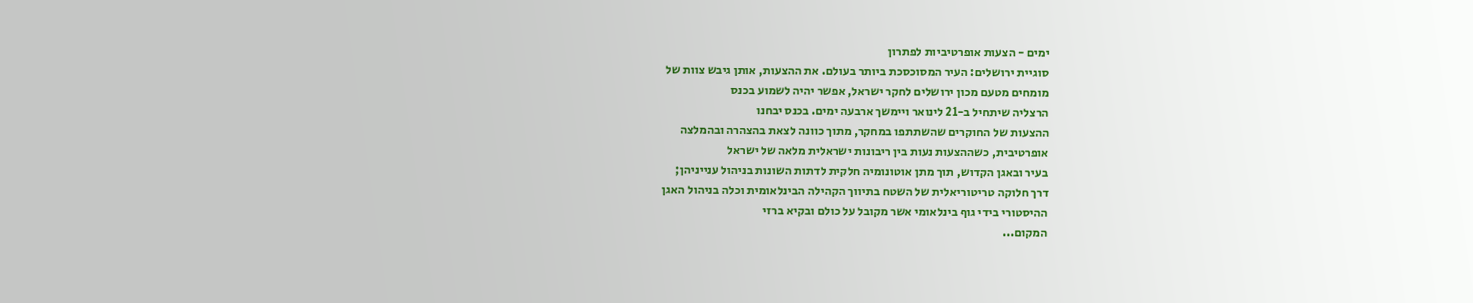ימים - הצעות אופרטיביות לפתרון
סוגיית ירושלים: העיר המסוכסכת ביותר בעולם. את ההצעות, אותן גיבש צוות של
מומחים מטעם מכון ירושלים לחקר ישראל, אפשר יהיה לשמוע בכנס
הרצליה שיתחיל ב-21 לינואר ויימשך ארבעה ימים. בכנס יבחנו
ההצעות של החוקרים שהשתתפו במחקר, מתוך כוונה לצאת בהצהרה ובהמלצה
אופרטיבית, כשההצעות נעות בין ריבונות ישראלית מלאה של ישראל
בעיר ובאגן הקדוש, תוך מתן אוטונומיה חלקית לדתות השונות בניהול ענייניהן;
דרך חלוקה טריטוריאלית של השטח בתיווך הקהילה הבינלאומית וכלה בניהול האגן
ההיסטורי בידי גוף בינלאומי אשר מקובל על כולם ובקיא ברזי
המקום...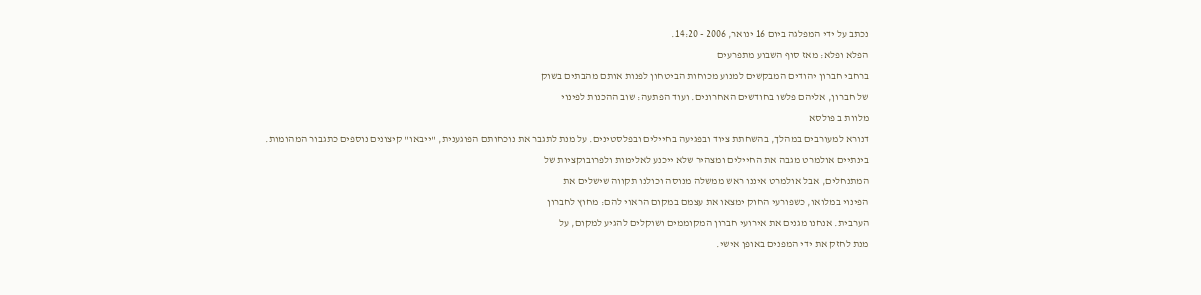נכתב על ידי המפלגה ביום 16 ינואר, 2006 - 14:20.
הפלא ופלא: מאז סוף השבוע מתפרעים
ברחבי חברון יהודים המבקשים למנוע מכוחות הביטחון לפנות אותם מהבתים בשוק
של חברון, אליהם פלשו בחודשים האחרונים. ועוד הפתעה: שוב ההכנות לפינוי
מלוות ב פולסא
דנורא למעורבים במהלך, בהשחתת ציוד ובפגיעה בחיילים ובפלסטינים. על מנת לתגבר את נוכחותם הפוגענית, "ייבאו" קיצונים נוספים כתגבור המהומות.
בינתיים אולמרט מגבה את החיילים ומצהיר שלא ייכנע לאלימות ולפרובוקציות של
המתנחלים, אבל אולמרט איננו ראש ממשלה מנוסה וכולנו תקווה שישלים את
הפינוי במלואו, כשפורעי החוק ימצאו את עצמם במקום הראוי להם: מחוץ לחברון
הערבית. אנחנו מגנים את אירועי חברון המקוממים ושוקלים להגיע למקום, על
מנת לחזק את ידי המפנים באופן אישי.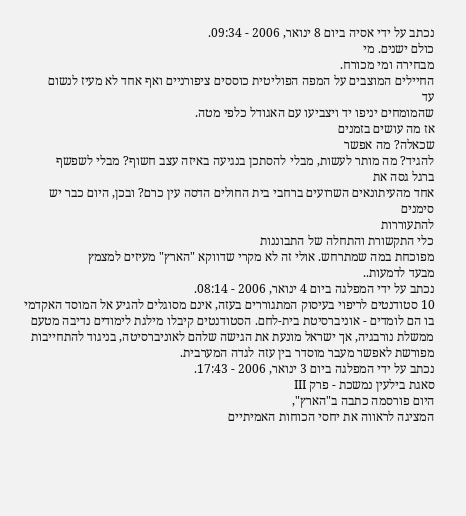נכתב על ידי אסיה ביום 8 ינואר, 2006 - 09:34.
כולם ישנים. מי
מבחירה ומי מכורח.
החיילים המוצבים על המפה הפוליטית כוססים ציפורניים ואף אחד לא מעיז לנשום
עד
שהמומחים יניפו יד ויצביעו עם האגודל כלפי מטה.
אז מה עושים בזמנים
שכאלה? מה אפשר
להגיד? מה מותר לעשות, מבלי להסתכן בנגיעה באיזה עצב חשוף? מבלי לשפשף
ברגל גסה את
אחד מהעיתונאים השרועים ברחבי בית החולים הדסה עין כרם? ובכן, היום כבר יש
סימנים
להתעוררות
כלי התקשורת והתחלה של התבוננות
מפוכחת במה שמתרחש. אולי זה לא מקרי שדווקא "הארץ" מעיזים למצמץ
מבעד לדמעות..
נכתב על ידי המפלגה ביום 4 ינואר, 2006 - 08:14.
10 סטודנטים לריפוי בעיסוק המתגוררים בעזה, אינם מסוגלים להגיע אל המוסד האקדמי בו הם לומדים - אוניברסיטת בית-לחם. הסטודנטים קיבלו מילגת לימודים נדיבה מטעם ממשלת נורבגיה, אך ישראל מונעת את הגישה שלהם לאוניברסיטה, בניגוד להתחייבות מפורשת לאפשר מעבר מוסדר בין עזה לגדה המערבית.
נכתב על ידי המפלגה ביום 3 ינואר, 2006 - 17:43.
סאגת בילעין נמשכת - פרק III
היום פורסמה כתבה ב"הארץ",
המציגה לראווה את יחסי הכוחות האמיתיים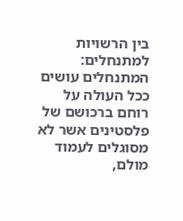בין הרשויות למתנחלים: המתנחלים עושים ככל העולה על רוחם ברכושם של פלסטינים אשר לא מסוגלים לעמוד מולם,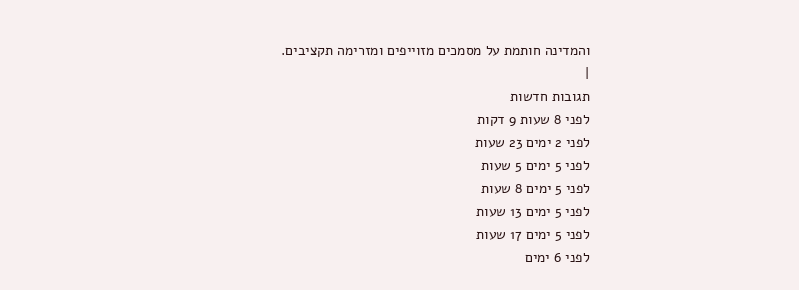והמדינה חותמת על מסמכים מזוייפים ומזרימה תקציבים.
|
תגובות חדשות
לפני 8 שעות 9 דקות
לפני 2 ימים 23 שעות
לפני 5 ימים 5 שעות
לפני 5 ימים 8 שעות
לפני 5 ימים 13 שעות
לפני 5 ימים 17 שעות
לפני 6 ימים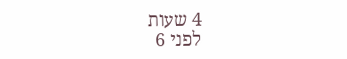4 שעות
לפני 6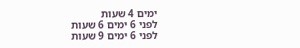ימים 4 שעות
לפני 6 ימים 6 שעות
לפני 6 ימים 9 שעות